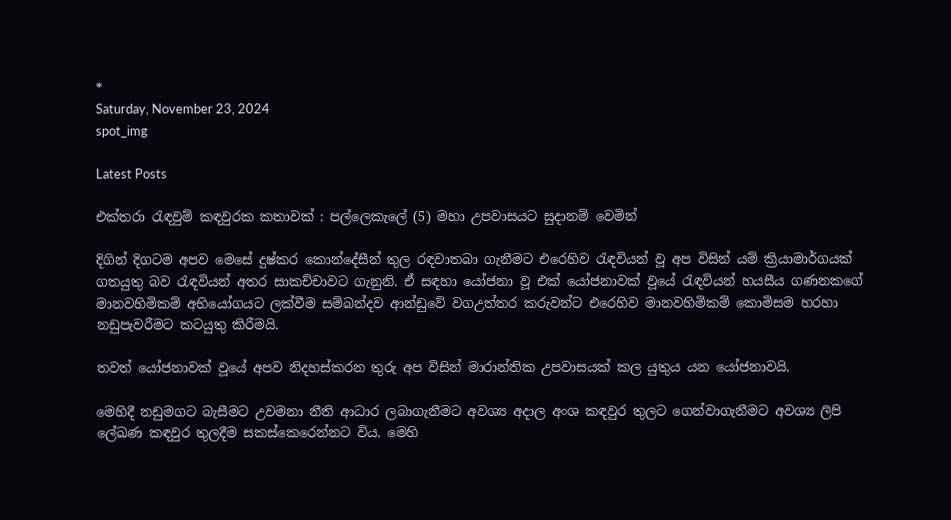*
Saturday, November 23, 2024
spot_img

Latest Posts

එක්තරා රැඳවුම් කඳවුරක කතාවක් : පල්ලෙකැලේ (5) මහා උපවාසයට සුදානම් වෙමින්

දිගින් දිගටම අපව මෙසේ දුෂ්කර කොන්දේසීන් තුල රඳවාතබා ගැනීමට එරෙහිව රැඳවියන් වූ අප විසින් යම් ක්‍රියාමාර්ගයක් ගතයුතු බව රැඳවියන් අතර සාකච්චාවට ගැනුනි. ඒ සඳහා යෝජනා වූ එක් යෝජනාවක් වූයේ රැඳවියන් හයසීය ගණනකගේ මානවහිමිකම් අභියෝගයට ලක්වීම සම්බන්දව ආන්ඩුවේ වගඋත්තර කරුවන්ට එරෙහිව මානවහිමිකම් කොමිසම හරහා නඩුපැවරීමට කටයුතු කිරීමයි.

තවත් යෝජනාවක් වූයේ අපව නිදහස්කරන තුරු අප විසින් මාරාන්තික උපවාසයක් කල යුතුය යන යෝජනාවයි.

මෙහිදී නඩුමගට බැසීමට උවමනා නීති ආධාර ලබාගැනීමට අවශ්‍ය අදාල අංශ කඳවුර තුලට ගෙන්වාගැනීමට අවශ්‍ය ලිපි ලේඛණ කඳවුර තුලදීම සකස්කෙරෙන්නට විය. මෙහි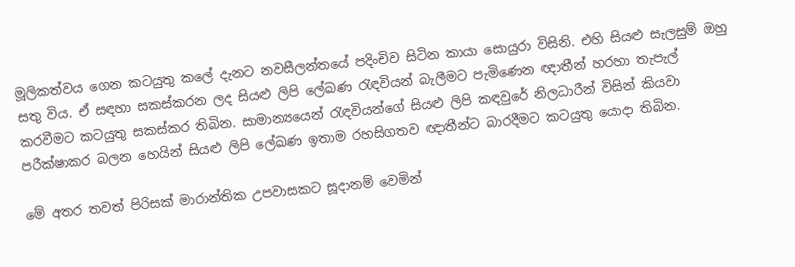මූලිකත්වය ගෙන කටයුතු කලේ දැනට නවසීලන්තයේ පදිංචිව සිටින කායා සොයුරා විසිනි. එහි සියළු සැලසුම් ඔහු සතු විය. ඒ සඳහා සකස්කරන ලද සියළු ලිපි ලේඛණ රැඳවියන් බැලීමට පැමිණෙන ඥාතීන් හරහා තැපැල් කරවීමට කටයුතු සකස්කර තිබින. සාමාන්‍යයෙන් රැඳවියන්ගේ සියළු ලිපි කඳවුරේ නිලධාරීන් විසින් කියවා පරීක්ෂාකර බලන හෙයින් සියළු ලිපි ලේඛණ ඉතාම රහසිගතව ඥාතීන්ට බාරදීමට කටයුතු යොදා තිබින.

මේ අතර තවත් පිරිසක් මාරාන්තික උපවාසකට සූදානම් වෙමින්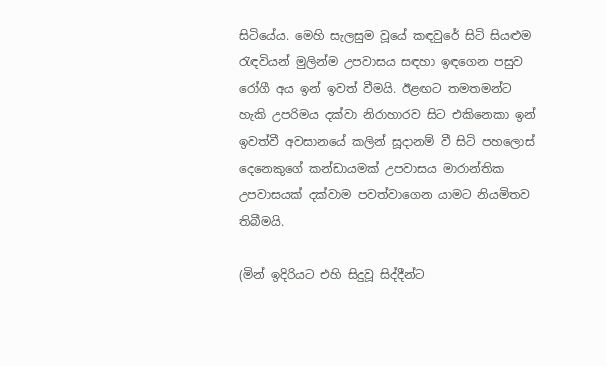සිටියේය. මෙහි සැලසුම වූයේ කඳවුරේ සිටි සියළුම රැඳවියන් මුලින්ම උපවාසය සඳහා ඉඳගෙන පසුව රෝගී අය ඉන් ඉවත් වීමයි. ඊළඟට තමතමන්ට හැකි උපරිමය දක්වා නිරාහාරව සිට එකිනෙකා ඉන් ඉවත්වී අවසානයේ කලින් සූදානම් වී සිටි පහලොස් දෙනෙකුගේ කන්ඩායමක් උපවාසය මාරාන්තික උපවාසයක් දක්වාම පවත්වාගෙන යාමට නියමිතව තිබීමයි.

(මින් ඉදිරියට එහි සිදුවූ සිද්දීන්ට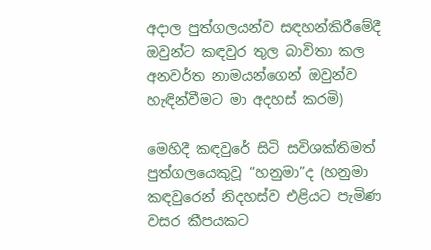අදාල පුත්ගලයන්ව සඳහන්කිරීමේදී ඔවුන්ට කඳවුර තුල බාවිතා කල අනවර්ත නාමයන්ගෙන් ඔවුන්ව හැඳින්වීමට මා අදහස් කරමි)

මෙහිදී කඳවුරේ සිටි සවිශක්තිමත් පුත්ගලයෙකුවූ “හනුමා”ද (හනුමා කඳවුරෙන් නිදහස්ව එළියට පැමිණ වසර කීපයකට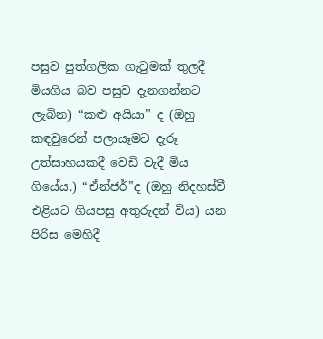පසුව පුත්ගලික ගැටුමක් තුලදී මියගිය බව පසුව දැනගන්නට ලැබින) “කළු අයියා” ද (ඔහු කඳවුරෙන් පලායෑමට දැරූ උත්සාහයකදී වෙඩි වැදී මිය ගියේය.) “ඒන්ජර්”ද (ඔහු නිදහස්වී එළියට ගියපසු අතුරුදන් විය) යන පිරිස මෙහිදී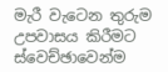මැරී වැටෙන තුරුම උපවාසය කිරීමට ස්වෙච්ඡාවෙන්ම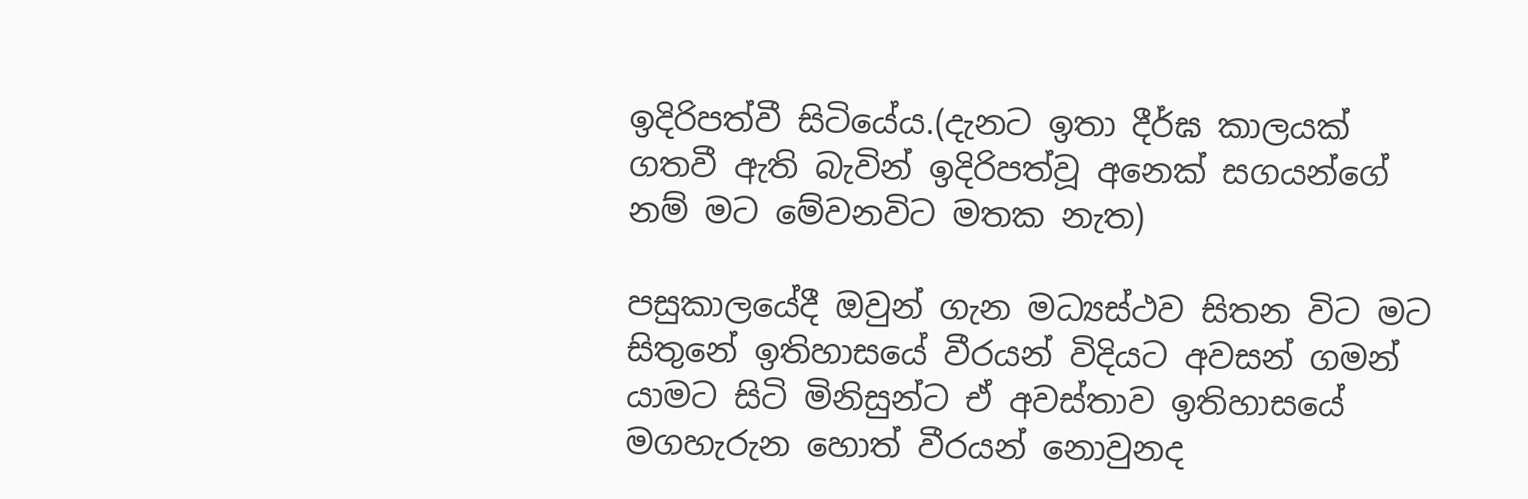ඉදිරිපත්වී සිටියේය.(දැනට ඉතා දීර්ඝ කාලයක් ගතවී ඇති බැවින් ඉදිරිපත්වූ අනෙක් සගයන්ගේ නම් මට මේවනවිට මතක නැත)

පසුකාලයේදී ඔවුන් ගැන මධ්‍යස්ථව සිතන විට මට සිතුනේ ඉතිහාසයේ වීරයන් විදියට අවසන් ගමන් යාමට සිටි මිනිසුන්ට ඒ අවස්තාව ඉතිහාසයේ මගහැරුන හොත් වීරයන් නොවුනද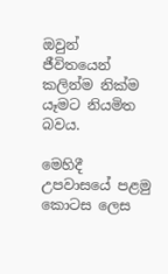ඔවුන් ජීවිතයෙන් කලින්ම නික්ම යෑමට නියමිත බවය.

මෙහිදී උපවාසයේ පළමු කොටස ලෙස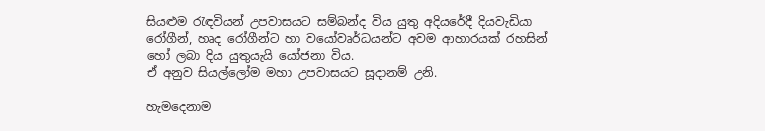සියළුම රැඳවියන් උපවාසයට සම්බන්ද විය යුතු අදියරේදී දියවැඩියා රෝගීන්, හෘද රෝගීන්ට හා වයෝවෘර්ධයන්ට අවම ආහාරයක් රහසින් හෝ ලබා දිය යුතුයැයි යෝජනා විය.
ඒ අනුව සියල්ලෝම මහා උපවාසයට සූදානම් උනි.

හැමදෙනාම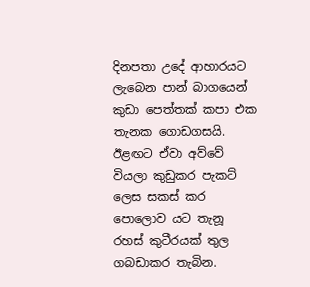දිනපතා උදේ ආහාරයට ලැබෙන පාන් බාගයෙන් කුඩා පෙත්තක් කපා එක තැනක ගොඩගසයි. ඊළඟට ඒවා අව්වේ වියලා කුඩුකර පැකට් ලෙස සකස් කර පොලොව යට තැනූ රහස් කුටීරයක් තුල ගබඩාකර තැබින.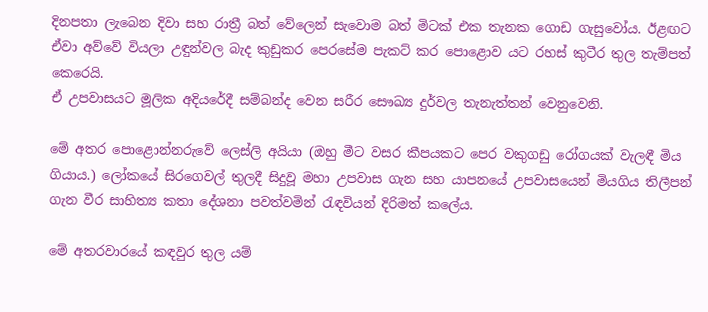දිනපතා ලැබෙන දිවා සහ රාත්‍රී බත් වේලෙන් සැවොම බත් මිටක් එක තැනක ගොඩ ගැසුවෝය. ඊළඟට ඒවා අව්වේ වියලා උඳුන්වල බැද කුඩුකර පෙරසේම පැකට් කර පොළොව යට රහස් කුටීර තුල තැම්පත් කෙරෙයි.
ඒ උපවාසයට මූලික අදියරේදී සම්බන්ද වෙන සරීර සෞඛ්‍ය දුර්වල තැනැත්තන් වෙනුවෙනි.

මේ අතර පොළොන්නරුවේ ලෙස්ලි අයියා (ඔහු මීට වසර කීපයකට පෙර වකුගඩු රෝගයක් වැලඳී මිය ගියාය.) ලෝකයේ සිරගෙවල් තුලදී සිදුවූ මහා උපවාස ගැන සහ යාපනයේ උපවාසයෙන් මියගිය තිලීපන් ගැන වීර සාහිත්‍ය කතා දේශනා පවත්වමින් රැඳවියන් දිරිමත් කලේය.

මේ අතරවාරයේ කඳවුර තුල යම්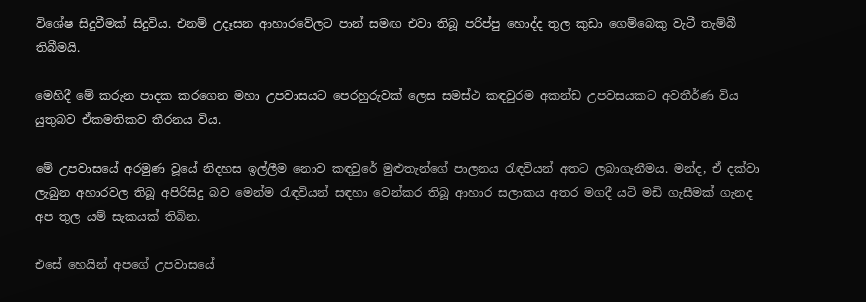විශේෂ සිදුවීමක් සිදුවිය. එනම් උදෑසන ආහාරවේලට පාන් සමඟ එවා තිබූ පරිප්පු හොද්ද තුල කුඩා ගෙම්බෙකු වැටී තැම්බී තිබීමයි.

මෙහිදී මේ කරුන පාදක කරගෙන මහා උපවාසයට පෙරහුරුවක් ලෙස සමස්ථ කඳවුරම අකන්ඩ උපවසයකට අවතීර්ණ විය යුතුබව ඒකමතිකව තීරනය විය.

මේ උපවාසයේ අරමුණ වූයේ නිදහස ඉල්ලීම නොව කඳවුරේ මුළුතැන්ගේ පාලනය රැඳවියන් අතට ලබාගැනීමය. මන්ද, ඒ දක්වා ලැබුන අහාරවල තිබූ අපිරිසිදු බව මෙන්ම රැඳවියන් සඳහා වෙන්කර තිබූ ආහාර සලාකය අතර මගදී යටි මඩි ගැසීමක් ගැනද අප තුල යම් සැකයක් තිබින.

එසේ හෙයින් අපගේ උපවාසයේ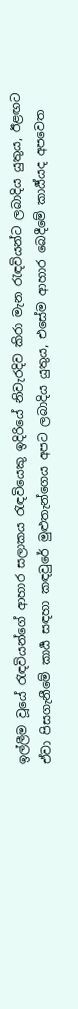ඉල්ලීම වූයේ රැඳවියන්ගේ ආහාර සලාකය රැඳවියෙකු ඉදිරියේ නිවැරදිව කිරා මැන රැඳවියන්ට ලබාදිය යුතුය, ඊළඟට ඒවා පිසගැනීමේ කාර්‍ය සඳහා කඳවුරේ මුළුතැන්ගෙය අපට ලබාදිය යුතුය, එසේම ආහාර බෙදීමේ කාර්‍ය්යද අපවෙත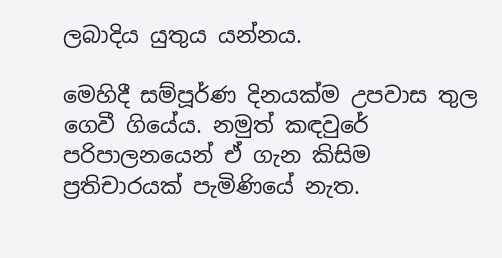ලබාදිය යුතුය යන්නය.

මෙහිදී සම්පූර්ණ දිනයක්ම උපවාස තුල ගෙවී ගියේය. නමුත් කඳවුරේ පරිපාලනයෙන් ඒ ගැන කිසිම ප්‍රතිචාරයක් පැමිණියේ නැත.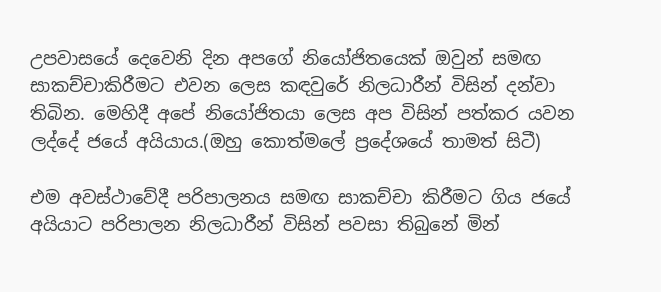උපවාසයේ දෙවෙනි දින අපගේ නියෝජිතයෙක් ඔවුන් සමඟ සාකච්චාකිරීමට එවන ලෙස කඳවුරේ නිලධාරීන් විසින් දන්වා තිබින. මෙහිදී අපේ නියෝජිතයා ලෙස අප විසින් පත්කර යවන ලද්දේ ජයේ අයියාය.(ඔහු කොත්මලේ ප්‍රදේශයේ තාමත් සිටී)

එම අවස්ථාවේදී පරිපාලනය සමඟ සාකච්චා කිරීමට ගිය ජයේ අයියාට පරිපාලන නිලධාරීන් විසින් පවසා තිබුනේ මින්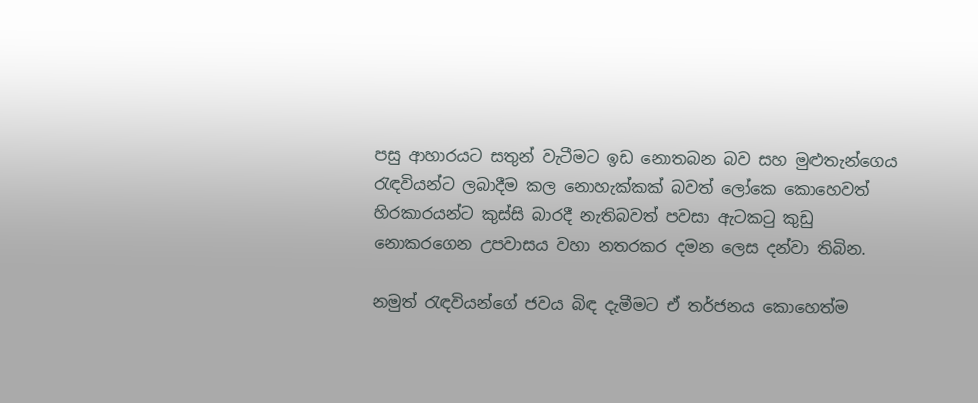පසු ආහාරයට සතුන් වැටීමට ඉඩ නොතබන බව සහ මුළුතැන්ගෙය රැඳවියන්ට ලබාදීම කල නොහැක්කක් බවත් ලෝකෙ කොහෙවත් හිරකාරයන්ට කුස්සි බාරදී නැතිබවත් පවසා ඇටකටු කුඩු නොකරගෙන උපවාසය වහා නතරකර දමන ලෙස දන්වා තිබින.

නමුත් රැඳවියන්ගේ ජවය බිඳ දැමීමට ඒ තර්ජනය කොහෙත්ම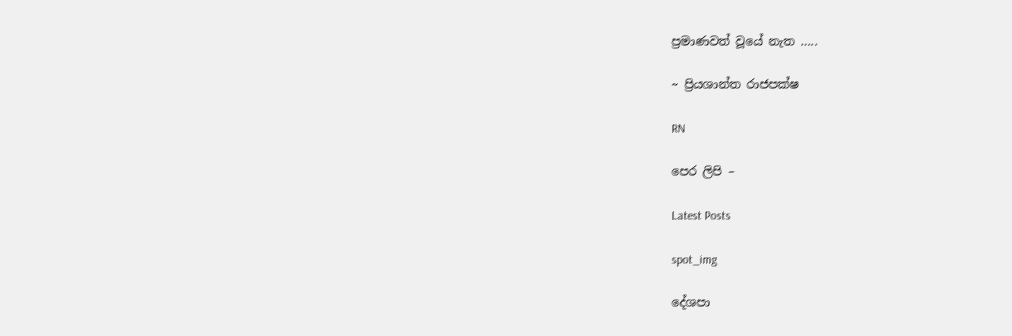ප්‍රමාණවත් වූයේ නැත …..

~ ප්‍රියශාන්ත රාජපක්ෂ

RN

පෙර ලිපි –

Latest Posts

spot_img

දේශපා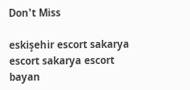Don't Miss

eskişehir escort sakarya escort sakarya escort bayan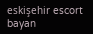eskişehir escort bayan